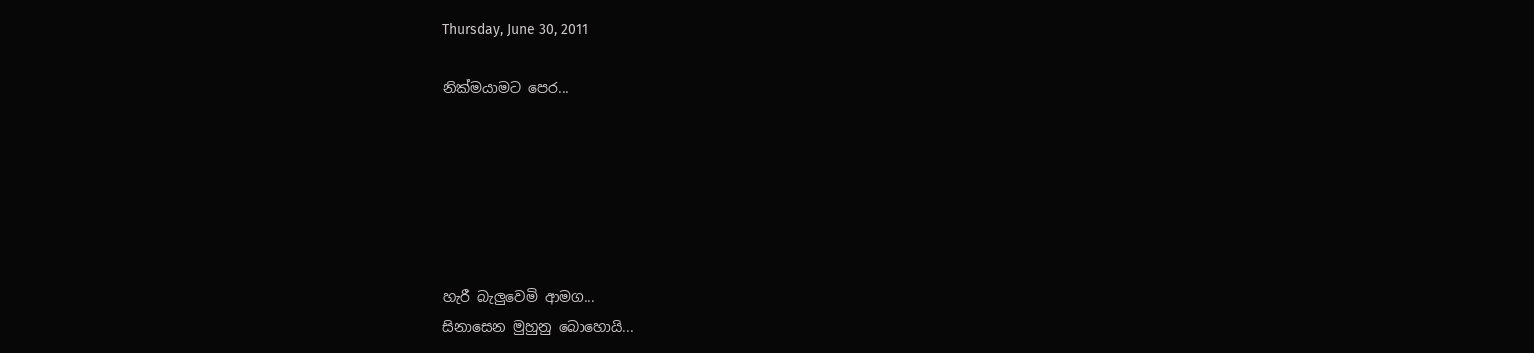Thursday, June 30, 2011

නික්මයාමට පෙර...






හැරී බැලුවෙමි ආමග...
සිනාසෙන මුහුනු බොහොයි...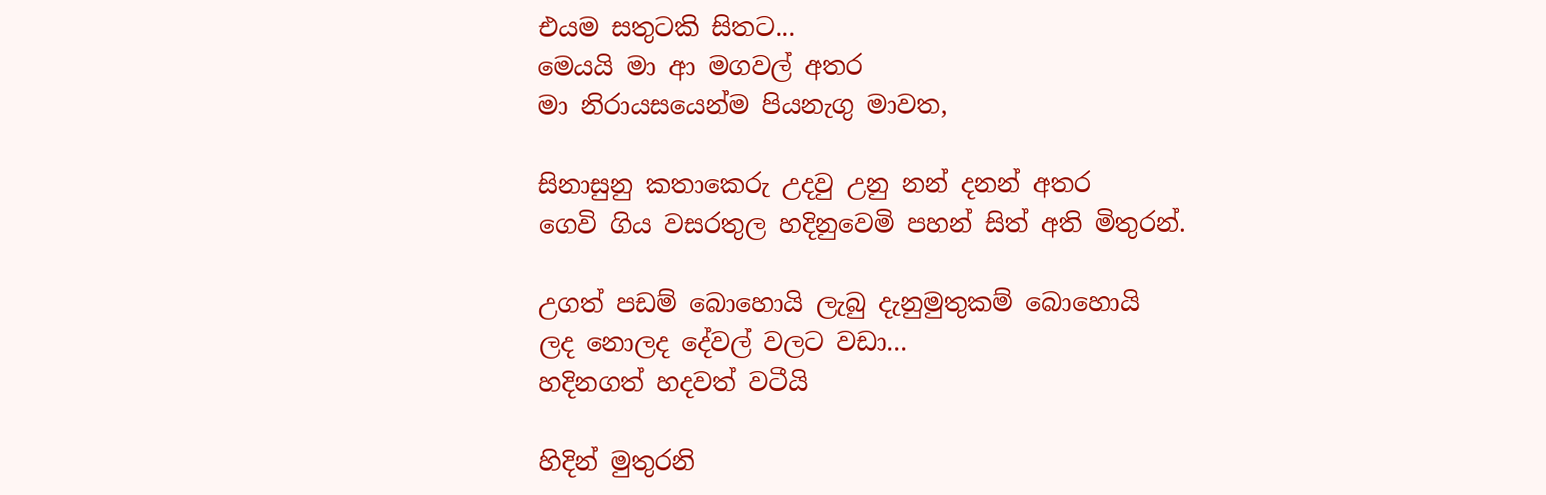එයම සතුටකි සිතට...
මෙයයි මා ආ මගවල් අතර
මා නිරායසයෙන්ම පියනැගු මාවත,

සිනාසුනු කතාකෙරු උදවු උනු නන් දනන් අතර
ගෙවි ගිය වසරතුල හදිනුවෙමි පහන් සිත් අති මිතුරන්.

උගත් පඩම් බොහොයි ලැබු දැනුමුතුකම් බොහොයි
ලද නොලද දේවල් වලට වඩා...
හදිනගත් හදවත් වටීයි

හිදින් මුතුරනි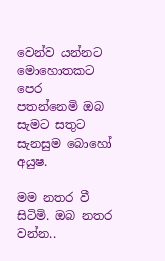වෙන්ව යන්නට මොහොතකට පෙර
පතන්නෙමි ඔබ සැමට සතුට සැනසුම බොහෝ අයුෂ.

මම නතර වී සිටිමි. ඔබ නතර වන්න..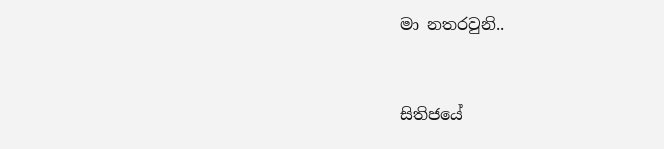මා නතරවුනි..


සිතිජයේ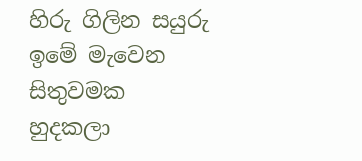හිරු ගිලින සයුරු ඉමේ මැවෙන සිතුවමක
හුදකලා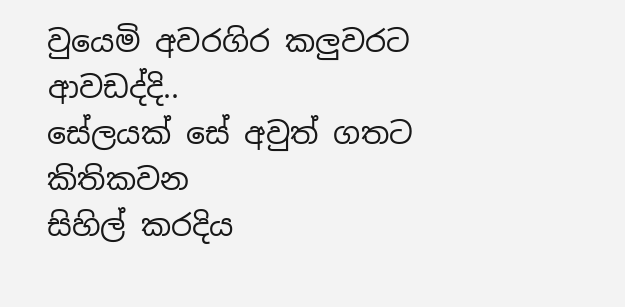වුයෙමි අවරගිර කලුවරට ආවඩද්දි..
සේලයක් සේ අවුත් ගතට කිතිකවන
සිහිල් කරදිය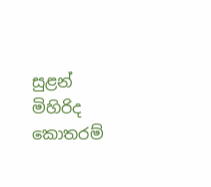සුළන් මිහිරිද කොතරම්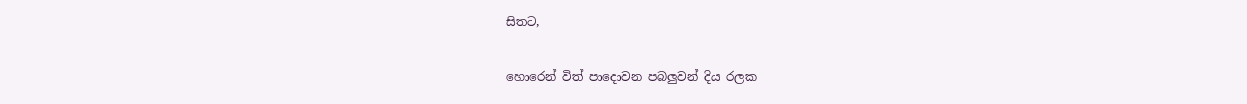සිතට,

හොරෙන් විත් පාදොවන පබලුවන් දිය රලක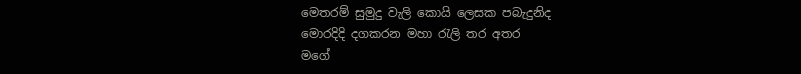මෙතරම් සුමුදු වැලි කොයි ලෙසක පබැදුනිද
මොරදිදි දගකරන මහා ‍රැලි තර අතර
මගේ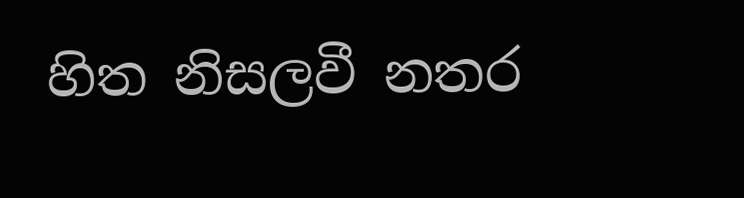හිත නිසලවී නතර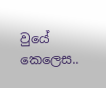වුයේ කෙලෙස..